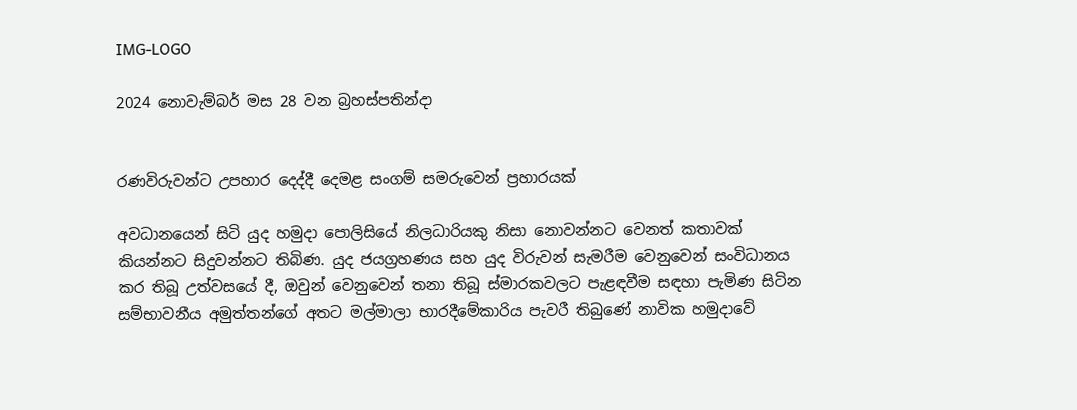IMG-LOGO

2024 නොවැම්බර් මස 28 වන බ්‍රහස්පතින්දා


රණවිරුවන්ට උපහාර දෙද්දී දෙමළ සංගම් සමරුවෙන් ප්‍රහාරයක්

අවධානයෙන් සිටි යුද හමුදා පොලිසියේ නිලධාරියකු නිසා නොවන්නට වෙනත් කතාවක් කියන්නට සිදුවන්නට තිබිණ. යුද ජයග්‍රහණය සහ යුද විරුවන් සැමරීම වෙනුවෙන් සංවිධානය කර තිබූ උත්වසයේ දී, ඔවුන් වෙනුවෙන් තනා තිබූ ස්මාරකවලට පැළඳවීම සඳහා පැමිණ සිටින සම්භාවනීය අමුත්තන්ගේ අතට මල්මාලා භාරදීමේකාරිය පැවරී තිබුණේ නාවික හමුදාවේ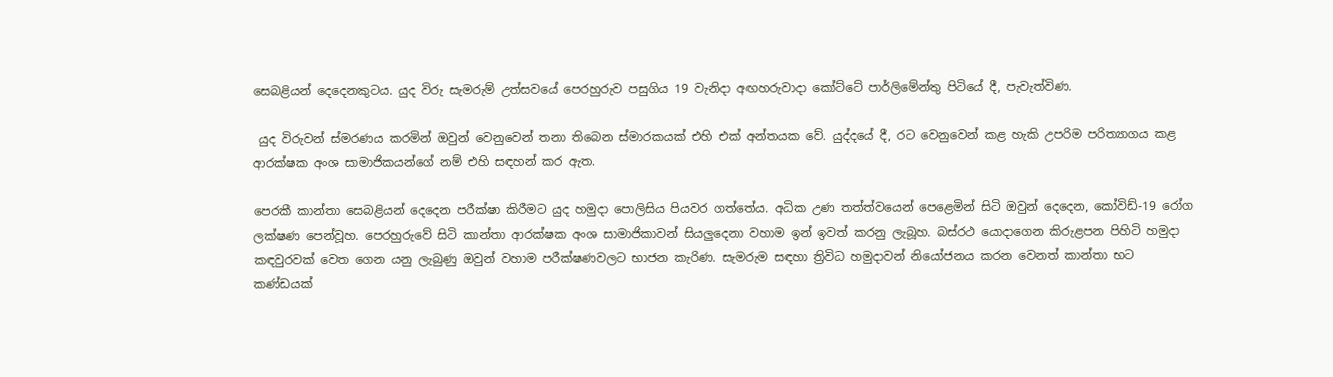සෙබළියන් දෙදෙනකුටය. යුද විරු සැමරුම් උත්සවයේ පෙරහුරුව පසුගිය 19 වැනිදා අඟහරුවාදා කෝට්ටේ පාර්ලිමේන්තු පිටියේ දී, පැවැත්විණ.

 යුද විරුවන් ස්මරණය කරමින් ඔවුන් වෙනුවෙන් තනා තිබෙන ස්මාරකයක් එහි එක් අන්තයක වේ. යුද්දයේ දී, රට වෙනුවෙන් කළ හැකි උපරිම පරිත්‍යාගය කළ ආරක්ෂක අංශ සාමාජිකයන්ගේ නම් එහි සඳහන් කර ඇත.

පෙරකී කාන්තා සෙබළියන් දෙදෙන පරීක්ෂා කිරීමට යුද හමුදා පොලිසිය පියවර ගත්තේය. අධික උණ තත්ත්වයෙන් පෙළෙමින් සිටි ඔවුන් දෙදෙන, කෝවිඩ්-19 රෝග ලක්ෂණ පෙන්වූහ. පෙරහුරුවේ සිටි කාන්තා ආරක්ෂක අංශ සාමාජිකාවන් සියලුදෙනා වහාම ඉන් ඉවත් කරනු ලැබූහ. බස්රථ යොදාගෙන කිරුළපන පිහිටි හමුදා කඳවුරවක් වෙත ගෙන යනු ලැබුණු ඔවුන් වහාම පරීක්ෂණවලට භාජන කැරිණ. සැමරුම සඳහා ත්‍රිවිධ හමුදාවන් නියෝජනය කරන වෙනත් කාන්තා භට කණ්ඩයක්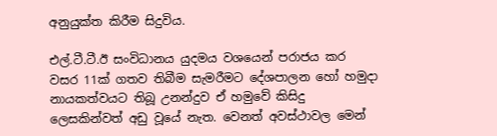අනුයුක්ත කිරීම සිදුවිය.

එල්.ටී.ටී.ඊ සංවිධානය යුදමය වශයෙන් පරාජය කර වසර 11ක් ගතව තිබීම සැමරීමට දේශපාලන හෝ හමුදා නායකත්වයට තිබූ උනන්දුව ඒ හමුවේ කිසිදු ලෙසකින්වත් අඩු වූයේ නැත. වෙනත් අවස්ථාවල මෙන්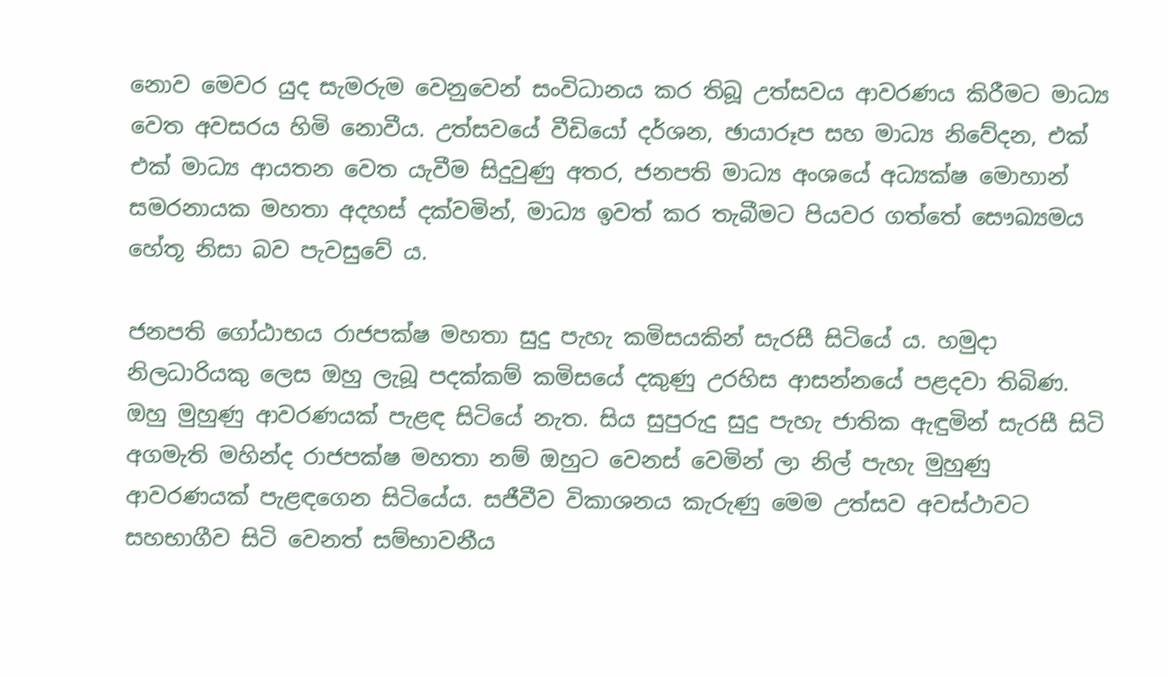නොව මෙවර යුද සැමරුම වෙනුවෙන් සංවිධානය කර තිබූ උත්සවය ආවරණය කිරීමට මාධ්‍ය වෙත අවසරය හිමි නොවීය. උත්සවයේ වීඩියෝ දර්ශන, ඡායාරූප සහ මාධ්‍ය නිවේදන, එක් එක් මාධ්‍ය ආයතන වෙත යැවීම සිදුවුණු අතර, ජනපති මාධ්‍ය අංශයේ අධ්‍යක්ෂ මොහාන්  සමරනායක මහතා අදහස් දක්වමින්, මාධ්‍ය ඉවත් කර තැබීමට පියවර ගත්තේ සෞඛ්‍යමය හේතූ නිසා බව පැවසුවේ ය.

ජනපති ගෝඨාභය රාජපක්ෂ මහතා සුදු පැහැ කමිසයකින් සැරසී සිටියේ ය. හමුදා නිලධාරියකු ලෙස ඔහු ලැබූ පදක්කම් කමිසයේ දකුණු උරහිස ආසන්නයේ පළදවා තිබිණ. ඔහු මුහුණු ආවරණයක් පැළඳ සිටියේ නැත. සිය සුපුරුදු සුදු පැහැ ජාතික ඇඳුමින් සැරසී සිටි අගමැති මහින්ද රාජපක්ෂ මහතා නම් ඔහුට වෙනස් වෙමින් ලා නිල් පැහැ මුහුණු ආවරණයක් පැළඳගෙන සිටියේය. සජීවීව විකාශනය කැරුණු මෙම උත්සව අවස්ථාවට සහභාගීව සිටි වෙනත් සම්භාවනීය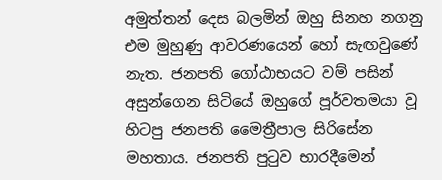අමුත්තන් දෙස බලමින් ඔහු සිනහ නගනු එම මුහුණු ආවරණයෙන් හෝ සැඟවුණේ නැත. ජනපති ගෝඨාභයට වම් පසින් අසුන්ගෙන සිටියේ ඔහුගේ පූර්වතමයා වූ හිටපු ජනපති මෛත්‍රීපාල සිරිසේන මහතාය. ජනපති පුටුව භාරදීමෙන්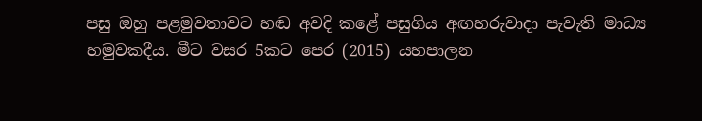පසු ඔහු පළමුවතාවට හඬ අවදි කළේ පසුගිය අඟහරුවාදා පැවැති මාධ්‍ය හමුවකදීය. මීට වසර 5කට පෙර (2015) යහපාලන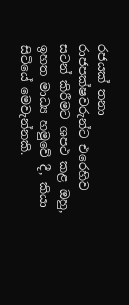රජයක් තනා රාජපක්ෂවරුන්ට එරෙහිව සටන් කිරීමට ශපථ කළ ඔහු, ඉහත මාධ්‍ය හමුවේ දී, කියා සිටියේ මෙවැන්නකි.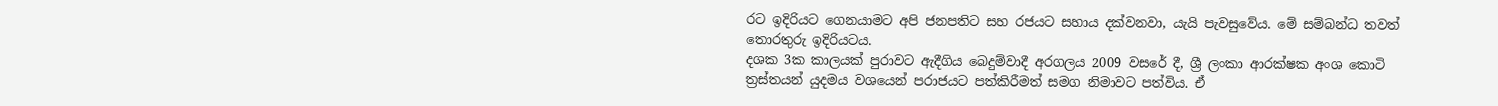රට ඉදිරියට ගෙනයාමට අපි ජනපතිට සහ රජයට සහාය දක්වනවා, යැයි පැවසුවේය. මේ සම්බන්ධ තවත් තොරතුරු ඉදිරියටය.
දශක 3ක කාලයක් පුරාවට ඇදීගිය බෙදුම්වාදී අරගලය 2009 වසරේ දී, ශ්‍රී ලංකා ආරක්ෂක අංශ කොටි ත්‍රස්තයන් යුදමය වශයෙන් පරාජයට පත්කිරීමත් සමග නිමාවට පත්විය. ඒ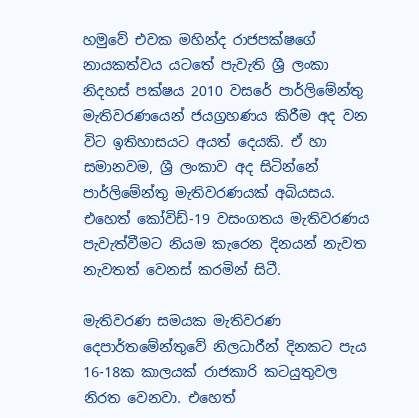හමුවේ එවක මහින්ද රාජපක්ෂගේ නායකත්වය යටතේ පැවැති ශ්‍රී ලංකා නිදහස් පක්ෂය 2010 වසරේ පාර්ලිමේන්තු මැතිවරණයෙන් ජයග්‍රහණය කිරීම අද වන විට ඉතිහාසයට අයත් දෙයකි. ඒ හා සමානවම, ශ්‍රී ලංකාව අද සිටින්නේ පාර්ලිමේන්තු මැතිවරණයක් අබියසය. එහෙත් කෝවිඩ්-19 වසංගතය මැතිවරණය පැවැත්වීමට නියම කැරෙන දිනයන් නැවත නැවතත් වෙනස් කරමින් සිටී.

මැතිවරණ සමයක මැතිවරණ දෙපාර්තමේන්තුවේ නිලධාරීන් දිනකට පැය 16-18ක කාලයක් රාජකාරි කටයුතුවල නිරත වෙනවා. එහෙත්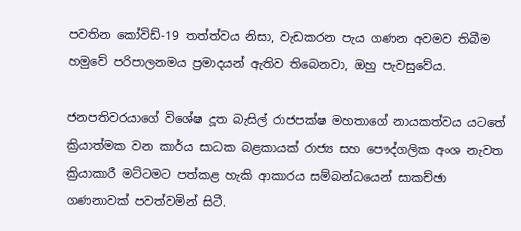පවතින කෝවිඩ්-19 තත්ත්වය නිසා, වැඩකරන පැය ගණන අවමව තිබීම හමුවේ පරිපාලනමය ප්‍රමාදයන් ඇතිව තිබෙනවා, ඔහු පැවසුවේය.

ජනපතිවරයාගේ විශේෂ දූත බැසිල් රාජපක්ෂ මහතාගේ නායකත්වය යටතේ ක්‍රියාත්මක වන කාර්ය සාධක බළකායක් රාජ්‍ය සහ පෞද්ගලික අංශ නැවත ක්‍රියාකාරී මට්ටමට පත්කළ හැකි ආකාරය සම්බන්ධයෙන් සාකච්ඡා ගණනාවක් පවත්වමින් සිටී.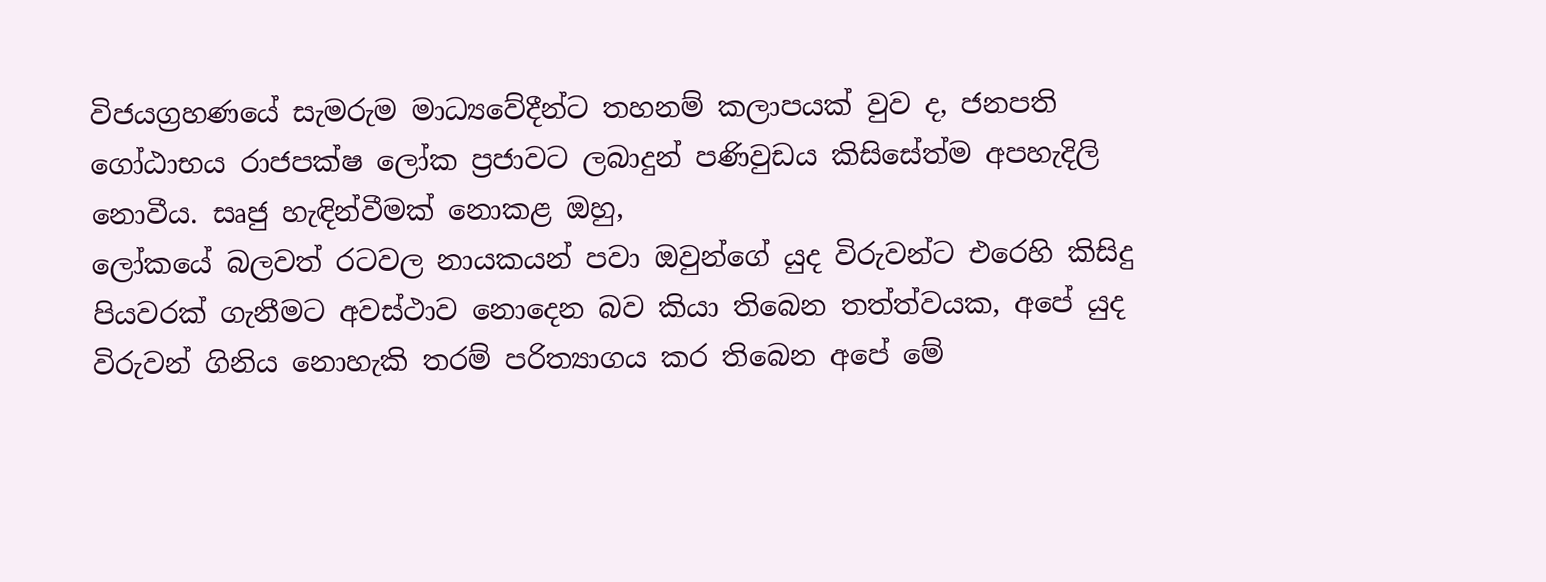විජයග්‍රහණයේ සැමරුම මාධ්‍යවේදීන්ට තහනම් කලාපයක් වුව ද, ජනපති ගෝඨාභය රාජපක්ෂ ලෝක ප්‍රජාවට ලබාදුන් පණිවුඩය කිසිසේත්ම අපහැදිලි නොවීය. සෘජු හැඳින්වීමක් නොකළ ඔහු,
ලෝකයේ බලවත් රටවල නායකයන් පවා ඔවුන්ගේ යුද විරුවන්ට එරෙහි කිසිදු පියවරක් ගැනීමට අවස්ථාව නොදෙන බව කියා තිබෙන තත්ත්වයක, අපේ යුද විරුවන් ගිනිය නොහැකි තරම් පරිත්‍යාගය කර තිබෙන අපේ මේ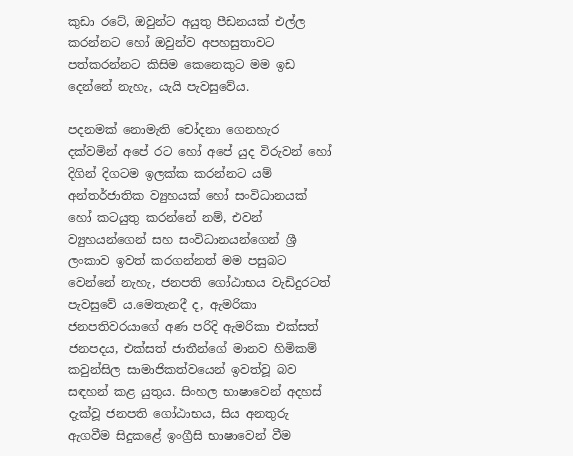කුඩා රටේ, ඔවුන්ට අයුතු පීඩනයක් එල්ල කරන්නට හෝ ඔවුන්ව අපහසුතාවට පත්කරන්නට කිසිම කෙනෙකුට මම ඉඩ දෙන්නේ නැහැ, යැයි පැවසුවේය.

පදනමක් නොමැති චෝදනා ගෙනහැර දක්වමින් අපේ රට හෝ අපේ යුද විරුවන් හෝ දිගින් දිගටම ඉලක්ක කරන්නට යම් අන්තර්ජාතික ව්‍යුහයක් හෝ සංවිධානයක් හෝ කටයුතු කරන්නේ නම්, එවන් ව්‍යුහයන්ගෙන් සහ සංවිධානයන්ගෙන් ශ්‍රී ලංකාව ඉවත් කරගන්නත් මම පසුබට වෙන්නේ නැහැ, ජනපති ගෝඨාභය වැඩිදුරටත් පැවසුවේ ය.මෙතැනදී ද, ඇමරිකා ජනපතිවරයාගේ අණ පරිදි ඇමරිකා එක්සත් ජනපදය, එක්සත් ජාතීන්ගේ මානව හිමිකම් කවුන්සිල සාමාජිකත්වයෙන් ඉවත්වූ බව සඳහන් කළ යුතුය. සිංහල භාෂාවෙන් අදහස් දැක්වූ ජනපති ගෝඨාභය, සිය අනතුරු ඇගවීම සිදුකළේ ඉංග්‍රීසි භාෂාවෙන් වීම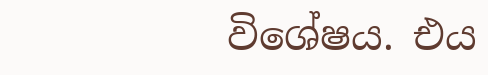විශේෂය. එය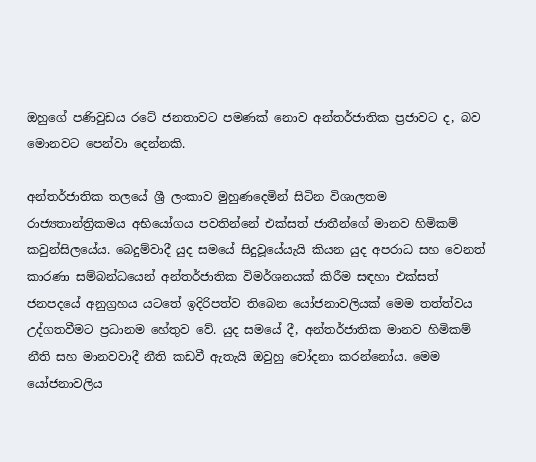ඔහුගේ පණිවුඩය රටේ ජනතාවට පමණක් නොව අන්තර්ජාතික ප්‍රජාවට ද, බව මොනවට පෙන්වා දෙන්නකි.

අන්තර්ජාතික තලයේ ශ්‍රී ලංකාව මුහුණදෙමින් සිටින විශාලතම රාජ්‍යතාන්ත්‍රිකමය අභියෝගය පවතින්නේ එක්සත් ජාතීන්ගේ මානව හිමිකම් කවුන්සිලයේය. බෙදුම්වාදී යුද සමයේ සිදුවූයේයැයි කියන යුද අපරාධ සහ වෙනත් කාරණා සම්බන්ධයෙන් අන්තර්ජාතික විමර්ශනයක් කිරීම සඳහා එක්සත් ජනපදයේ අනුග්‍රහය යටතේ ඉදිරිපත්ව තිබෙන යෝජනාවලියක් මෙම තත්ත්වය උද්ගතවීමට ප්‍රධානම හේතුව වේ. යුද සමයේ දී, අන්තර්ජාතික මානව හිමිකම් නීති සහ මානවවාදී නීති කඩවී ඇතැයි ඔවුහු චෝදනා කරන්නෝය. මෙම යෝජනාවලිය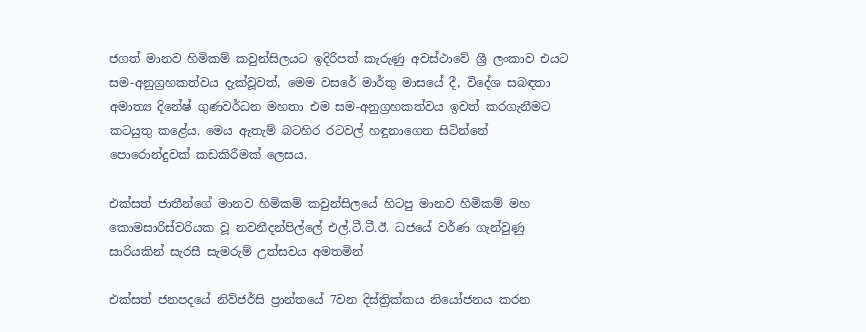ජගත් මානව හිමිකම් කවුන්සිලයට ඉදිරිපත් කැරුණු අවස්ථාවේ ශ්‍රී ලංකාව එයට සම-අනුග්‍රහකත්වය දැක්වූවත්, මෙම වසරේ මාර්තු මාසයේ දී, විදේශ සබඳතා අමාත්‍ය දිනේෂ් ගුණවර්ධන මහතා එම සම-අනුග්‍රහකත්වය ඉවත් කරගැනීමට කටයුතු කළේය. මෙය ඇතැම් බටහිර රටවල් හඳුනාගෙන සිටින්නේ පොරොන්දුවක් කඩකිරීමක් ලෙසය.

එක්සත් ජාතීන්ගේ මානව හිමිකම් කවුන්සිලයේ හිටපු මානව හිමිකම් මහ කොමසාරිස්වරියක වූ නවනීදන්පිල්ලේ එල්.ටී.ටී.ඊ. ධජයේ වර්ණ ගැන්වුණු සාරියකින් සැරසී සැමරුම් උත්සවය අමතමින්

එක්සත් ජනපදයේ නිව්ජර්සි ප්‍රාන්තයේ 7වන දිස්ත්‍රික්කය නියෝජනය කරන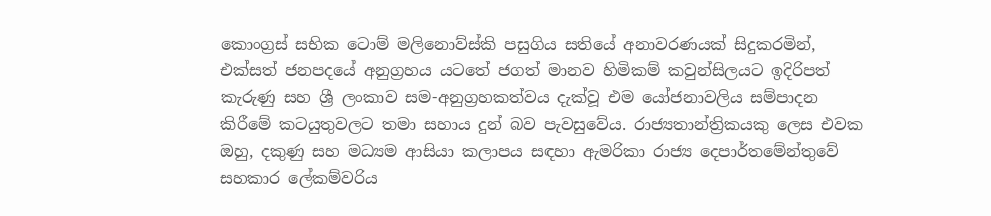කොංග්‍රස් සභික ටොම් මලිනොව්ස්කි පසුගිය සතියේ අනාවරණයක් සිදුකරමින්, එක්සත් ජනපදයේ අනුග්‍රහය යටතේ ජගත් මානව හිමිකම් කවුන්සිලයට ඉදිරිපත් කැරුණු සහ ශ්‍රී ලංකාව සම-අනුග්‍රහකත්වය දැක්වූ එම යෝජනාවලිය සම්පාදන කිරීමේ කටයුතුවලට තමා සහාය දුන් බව පැවසුවේය. රාජ්‍යතාන්ත්‍රිකයකු ලෙස එවක ඔහු, දකුණු සහ මධ්‍යම ආසියා කලාපය සඳහා ඇමරිකා රාජ්‍ය දෙපාර්තමේන්තුවේ සහකාර ලේකම්වරිය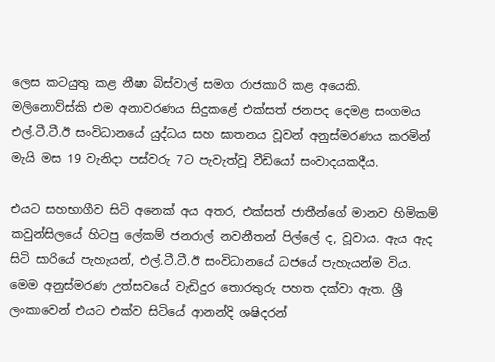ලෙස කටයුතු කළ නීෂා බිස්වාල් සමග රාජකාරි කළ අයෙකි. මලිනොව්ස්කි එම අනාවරණය සිදුකළේ එක්සත් ජනපද දෙමළ සංගමය එල්.ටී.ටී.ඊ සංවිධානයේ යුද්ධය සහ ඝාතනය වූවන් අනුස්මරණය කරමින් මැයි මස 19 වැනිදා පස්වරු 7ට පැවැත්වූ වීඩියෝ සංවාදයකදීය.

එයට සහභාගීව සිටි අනෙක් අය අතර, එක්සත් ජාතීන්ගේ මානව හිමිකම් කවුන්සිලයේ හිටපු ලේකම් ජනරාල් නවනීතන් පිල්ලේ ද, වූවාය. ඇය ඇද සිටි සාරියේ පැහැයන්, එල්.ටී.ටී.ඊ සංවිධානයේ ධජයේ පැහැයන්ම විය. මෙම අනුස්මරණ උත්සවයේ වැඩිදුර තොරතුරු පහත දක්වා ඇත. ශ්‍රී ලංකාවෙන් එයට එක්ව සිටියේ ආනන්දි ශෂිදරන්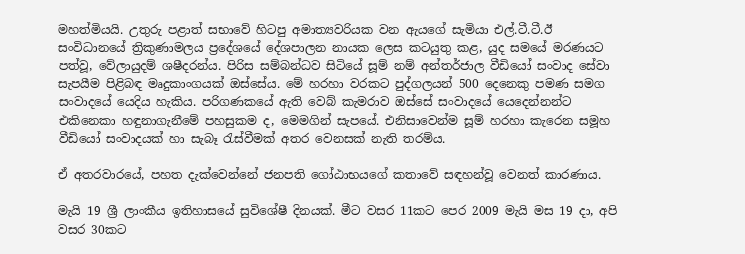මහත්මියයි. උතුරු පළාත් සභාවේ හිටපු අමාත්‍යවරියක වන ඇයගේ සැමියා එල්.ටී.ටී.ඊ සංවිධානයේ ත්‍රිකුණාමලය ප්‍රදේශයේ දේශපාලන නායක ලෙස කටයුතු කළ, යුද සමයේ මරණයට පත්වූ, වේලායුදම් ශෂීදරන්ය. පිරිස සම්බන්ධව සිටියේ සූම් නම් අන්තර්ජාල වීඩියෝ සංවාද සේවා සැපයීම පිළිබඳ මෘදුකාංගයක් ඔස්සේය. මේ හරහා වරකට පුද්ගලයන් 500 දෙනෙකු පමණ සමග සංවාදයේ යෙදිය හැකිය. පරිගණකයේ ඇති වෙබ් කැමරාව ඔස්සේ සංවාදයේ යෙදෙන්නන්ට එකිනෙකා හඳුනාගැනීමේ පහසුකම ද, මෙමගින් සැපයේ. එනිසාවෙන්ම සූම් හරහා කැරෙන සමූහ වීඩියෝ සංවාදයක් හා සැබෑ රැස්වීමක් අතර වෙනසක් නැති තරම්ය.

ඒ අතරවාරයේ, පහත දැක්වෙන්නේ ජනපති ගෝඨාභයගේ කතාවේ සඳහන්වූ වෙනත් කාරණාය.

මැයි 19 ශ්‍රී ලාංකීය ඉතිහාසයේ සුවිශේෂී දිනයක්. මීට වසර 11කට පෙර 2009 මැයි මස 19 දා, අපි වසර 30කට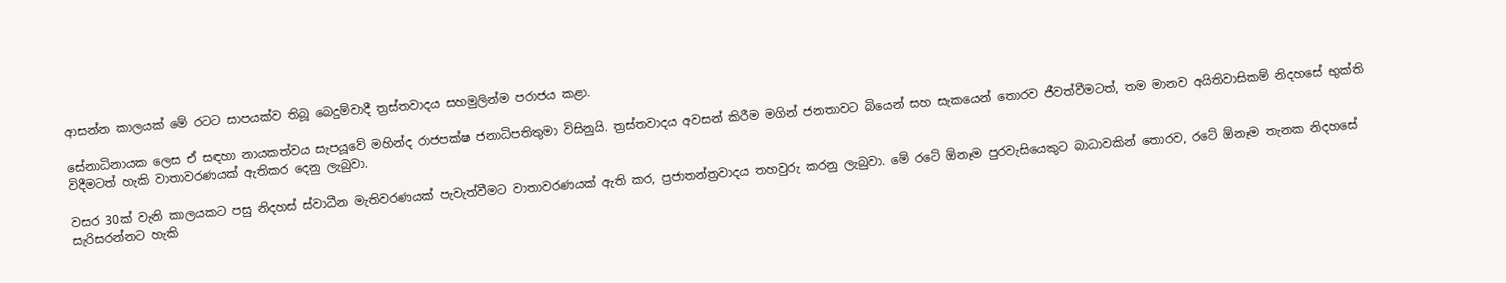ආසන්න කාලයක් මේ රටට සාපයක්ව තිබූ බෙදුම්වාදී ත්‍රස්තවාදය සහමුලින්ම පරාජය කළා.

සේනාධිනායක ලෙස ඒ සඳහා නායකත්වය සැපයූවේ මහින්ද රාජපක්ෂ ජනාධිපතිතුමා විසිනුයි. ත්‍රස්තවාදය අවසන් කිරීම මගින් ජනතාවට බියෙන් සහ සැකයෙන් තොරව ජීවත්වීමටත්, තම මානව අයිතිවාසිකම් නිදහසේ භුක්ති විදීමටත් හැකි වාතාවරණයක් ඇතිකර දෙනු ලැබුවා.

වසර 30ක් වැනි කාලයකට පසු නිදහස් ස්වාධීන මැතිවරණයක් පැවැත්වීමට වාතාවරණයක් ඇති කර, ප්‍රජාතන්ත්‍රවාදය තහවුරු කරනු ලැබුවා. මේ රටේ ඕනෑම පුරවැසියෙකුට බාධාවකින් තොරව, රටේ ඕනෑම තැනක නිදහසේ සැරිසරන්නට හැකි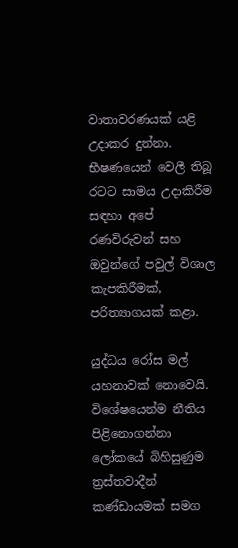වාතාවරණයක් යළි උදාකර දුන්නා. භීෂණයෙන් වෙලී තිබූ රටට සාමය උදාකිරීම සඳහා අපේ රණවිරුවන් සහ ඔවුන්ගේ පවුල් විශාල කැපකිරීමක්, පරිත්‍යාගයක් කළා.

යුද්ධය රෝස මල් යහනාවක් නොවෙයි. විශේෂයෙන්ම නීතිය පිළිනොගන්නා ලෝකයේ බිහිසුණුම ත්‍රස්තවාදීන් කණ්ඩායමක් සමග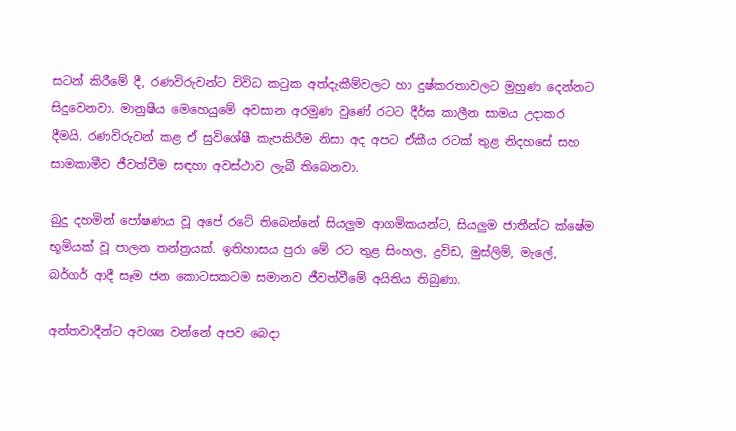සටන් කිරීමේ දී, රණවිරුවන්ට විවිධ කටුක අත්දැකීම්වලට හා දුෂ්කරතාවලට මුහුණ දෙන්නට සිදුවෙනවා. මානුෂීය මෙහෙයුමේ අවසාන අරමුණ වුණේ රටට දීර්ඝ කාලීන සාමය උදාකර දීමයි. රණවිරුවන් කළ ඒ සුවිශේෂී කැපකිරීම නිසා අද අපට ඒකීය රටක් තුළ නිදහසේ සහ සාමකාමීව ජීවත්වීම සඳහා අවස්ථාව ලැබී තිබෙනවා.

බුදු දහමින් පෝෂණය වූ අපේ රටේ තිබෙන්නේ සියලුම ආගමිකයන්ට, සියලුම ජාතීන්ට ක්ෂේම භූමියක් වූ පාලන තන්ත්‍රයක්. ඉතිහාසය පුරා මේ රට තුළ සිංහල, ද්‍රවිඩ, මුස්ලිම්, මැලේ, බර්ගර් ආදී සෑම ජන කොටසකටම සමානව ජීවත්වීමේ අයිතිය තිබුණා.

අන්තවාදීන්ට අවශ්‍ය වන්නේ අපව බෙදා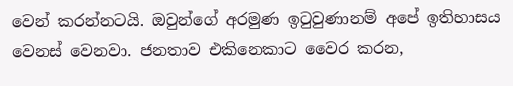වෙන් කරන්නටයි. ඔවුන්ගේ අරමුණ ඉටුවුණානම් අපේ ඉතිහාසය වෙනස් වෙනවා. ජනතාව එකිනෙකාට වෛර කරන,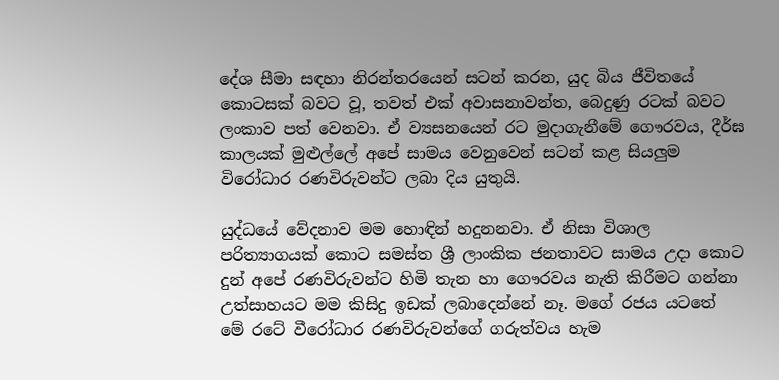දේශ සීමා සඳහා නිරන්තරයෙන් සටන් කරන, යුද බිය ජීවිතයේ කොටසක් බවට වූ, තවත් එක් අවාසනාවන්ත, බෙදුණු රටක් බවට ලංකාව පත් වෙනවා. ඒ ව්‍යසනයෙන් රට මුදාගැනීමේ ගෞරවය, දීර්ඝ කාලයක් මුළුල්ලේ අපේ සාමය වෙනුවෙන් සටන් කළ සියලුම විරෝධාර රණවිරුවන්ට ලබා දිය යුතුයි.

යුද්ධයේ වේදනාව මම හොඳින් හදුනනවා. ඒ නිසා විශාල පරිත්‍යාගයක් කොට සමස්ත ශ්‍රී ලාංකික ජනතාවට සාමය උදා කොට දුන් අපේ රණවිරුවන්ට හිමි තැන හා ගෞරවය නැති කිරීමට ගන්නා උත්සාහයට මම කිසිදු ඉඩක් ලබාදෙන්නේ නෑ. මගේ රජය යටතේ මේ රටේ වීරෝධාර රණවිරුවන්ගේ ගරුත්වය හැම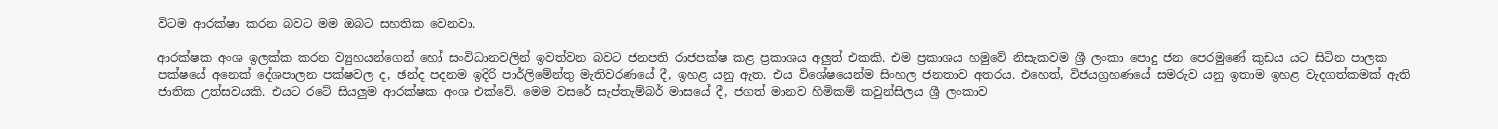විටම ආරක්ෂා කරන බවට මම ඔබට සහතික වෙනවා.

ආරක්ෂක අංශ ඉලක්ක කරන ව්‍යුහයන්ගෙන් හෝ සංවිධානවලින් ඉවත්වන බවට ජනපති රාජපක්ෂ කළ ප්‍රකාශය අලුත් එකකි. එම ප්‍රකාශය හමුවේ නිසැකවම ශ්‍රී ලංකා පොදු ජන පෙරමුණේ කුඩය යට සිටින පාලක පක්ෂයේ අනෙක් දේශපාලන පක්ෂවල ද, ඡන්ද පදනම ඉදිරි පාර්ලිමේන්තු මැතිවරණයේ දී, ඉහළ යනු ඇත. එය විශේෂයෙන්ම සිංහල ජනතාව අතරය. එහෙත්, විජයග්‍රහණයේ සමරුව යනු ඉතාම ඉහළ වැදගත්කමක් ඇති ජාතික උත්සවයකි. එයට රටේ සියලුම ආරක්ෂක අංශ එක්වේ. මෙම වසරේ සැප්තැම්බර් මාසයේ දී, ජගත් මානව හිමිකම් කවුන්සිලය ශ්‍රී ලංකාව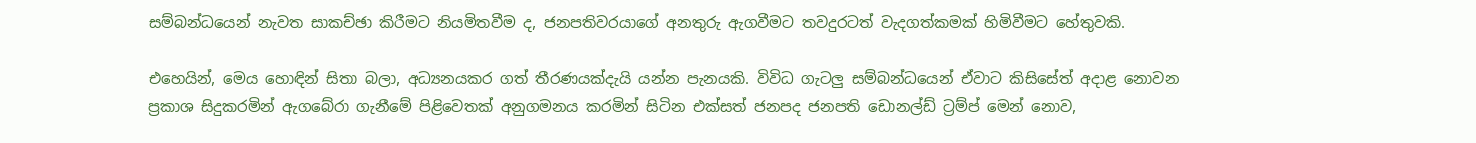සම්බන්ධයෙන් නැවත සාකච්ඡා කිරීමට නියමිතවීම ද, ජනපතිවරයාගේ අනතුරු ඇගවීමට තවදුරටත් වැදගත්කමක් හිමිවීමට හේතුවකි.

එහෙයින්, මෙය හොඳින් සිතා බලා, අධ්‍යනයකර ගත් තීරණයක්දැයි යන්න පැනයකි. විවිධ ගැටලු සම්බන්ධයෙන් ඒවාට කිසිසේත් අදාළ නොවන ප්‍රකාශ සිදුකරමින් ඇගබේරා ගැනීමේ පිළිවෙතක් අනුගමනය කරමින් සිටින එක්සත් ජනපද ජනපති ඩොනල්ඩ් ට්‍රම්ප් මෙන් නොව,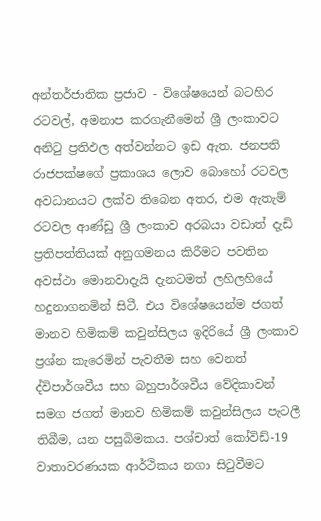අන්තර්ජාතික ප්‍රජාව - විශේෂයෙන් බටහිර රටවල්, අමනාප කරගැනීමෙන් ශ්‍රී ලංකාවට අනිටු ප්‍රතිඵල අත්වන්නට ඉඩ ඇත. ජනපති රාජපක්ෂගේ ප්‍රකාශය ලොව බොහෝ රටවල අවධානයට ලක්ව තිබෙන අතර, එම ඇතැම් රටවල ආණ්ඩු ශ්‍රී ලංකාව අරබයා වඩාත් දැඩි ප්‍රතිපත්තියක් අනුගමනය කිරීමට පවතින අවස්ථා මොනවාදැයි දැනටමත් ලහිලහියේ හදුනාගනමින් සිටී. එය විශේෂයෙන්ම ජගත් මානව හිමිකම් කවුන්සිලය ඉදිරියේ ශ්‍රී ලංකාව ප්‍රශ්න කැරෙමින් පැවතීම සහ වෙනත් ද්විපාර්ශවීය සහ බහුපාර්ශවීය වේදිකාවන් සමග ජගත් මානව හිමිකම් කවුන්සිලය පැටලී තිබීම, යන පසුබිමකය. පශ්චාත් කෝවිඩ්-19 වාතාවරණයක ආර්ථිකය නගා සිටුවීමට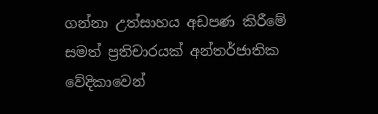ගන්නා උත්සාහය අඩපණ කිරීමේ සමත් ප්‍රතිචාරයක් අන්තර්ජාතික වේදිකාවෙන්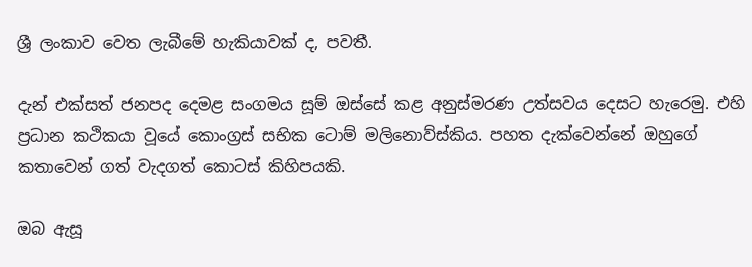ශ්‍රී ලංකාව වෙත ලැබීමේ හැකියාවක් ද, පවතී.

දැන් එක්සත් ජනපද දෙමළ සංගමය සූම් ඔස්සේ කළ අනුස්මරණ උත්සවය දෙසට හැරෙමු. එහි ප්‍රධාන කථිකයා වූයේ කොංග්‍රස් සභික ටොම් මලිනොව්ස්කිය. පහත දැක්වෙන්නේ ඔහුගේ කතාවෙන් ගත් වැදගත් කොටස් කිහිපයකි.

ඔබ ඇසූ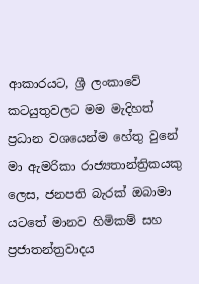ආකාරයට, ශ්‍රී ලංකාවේ කටයුතුවලට මම මැදිහත් ප්‍රධාන වශයෙන්ම හේතු වුනේ මා ඇමරිකා රාජ්‍යතාන්ත්‍රිකයකු ලෙස, ජනපති බැරක් ඔබාමා යටතේ මානව හිමිකම් සහ ප්‍රජාතන්ත්‍රවාදය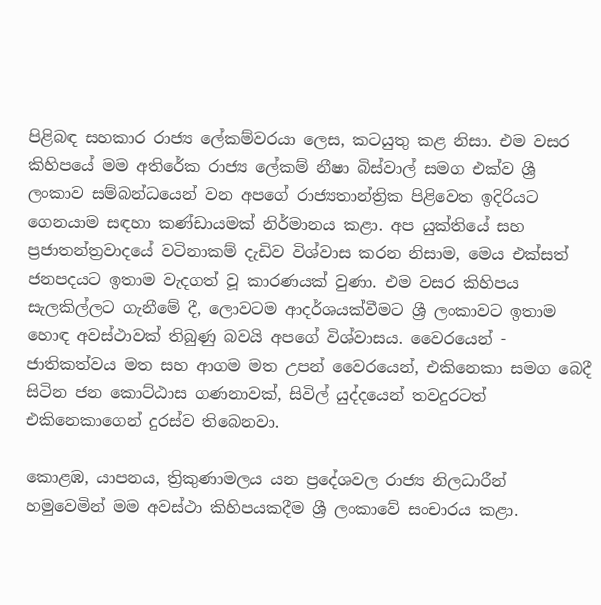පිළිබඳ සහකාර රාජ්‍ය ලේකම්වරයා ලෙස, කටයුතු කළ නිසා. එම වසර කිහිපයේ මම අතිරේක රාජ්‍ය ලේකම් නීෂා බිස්වාල් සමග එක්ව ශ්‍රී ලංකාව සම්බන්ධයෙන් වන අපගේ රාජ්‍යතාන්ත්‍රික පිළිවෙත ඉදිරියට ගෙනයාම සඳහා කණ්ඩායමක් නිර්මානය කළා. අප යුක්තියේ සහ ප්‍රජාතන්ත්‍රවාදයේ වටිනාකම් දැඩිව විශ්වාස කරන නිසාම, මෙය එක්සත් ජනපදයට ඉතාම වැදගත් වූ කාරණයක් වුණා. එම වසර කිහිපය සැලකිල්ලට ගැනීමේ දී, ලොවටම ආදර්ශයක්වීමට ශ්‍රී ලංකාවට ඉතාම හොඳ අවස්ථාවක් තිබුණු බවයි අපගේ විශ්වාසය. වෛරයෙන් - ජාතිකත්වය මත සහ ආගම මත උපන් වෛරයෙන්, එකිනෙකා සමග බෙදී සිටින ජන කොට්ඨාස ගණනාවක්, සිවිල් යුද්දයෙන් තවදුරටත් එකිනෙකාගෙන් දුරස්ව තිබෙනවා.

කොළඹ, යාපනය, ත්‍රිකුණාමලය යන ප්‍රදේශවල රාජ්‍ය නිලධාරීන් හමුවෙමින් මම අවස්ථා කිහිපයකදීම ශ්‍රී ලංකාවේ සංචාරය කළා.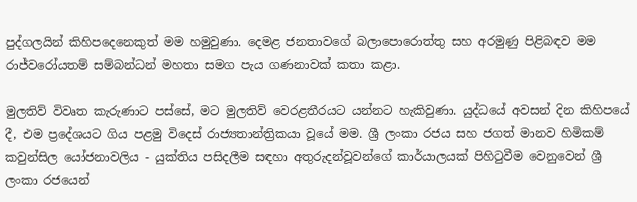පුද්ගලයින් කිහිපදෙනෙකුත් මම හමුවුණා. දෙමළ ජනතාවගේ බලාපොරොත්තු සහ අරමුණු පිළිබඳව මම රාජ්වරෝයතම් සම්බන්ධන් මහතා සමග පැය ගණනාවක් කතා කළා.

මුලතිව් විවෘත කැරුණාට පස්සේ, මට මුලතිව් වෙරළතීරයට යන්නට හැකිවුණා. යුද්ධයේ අවසන් දින කිහිපයේ දී, එම ප්‍රදේශයට ගිය පළමු විදෙස් රාජ්‍යතාන්ත්‍රිකයා වූයේ මම. ශ්‍රී ලංකා රජය සහ ජගත් මානව හිමිකම් කවුන්සිල යෝජනාවලිය - යුක්තිය පසිදලීම සඳහා අතුරුදන්වූවන්ගේ කාර්යාලයක් පිහිටුවීම වෙනුවෙන් ශ්‍රී ලංකා රජයෙන්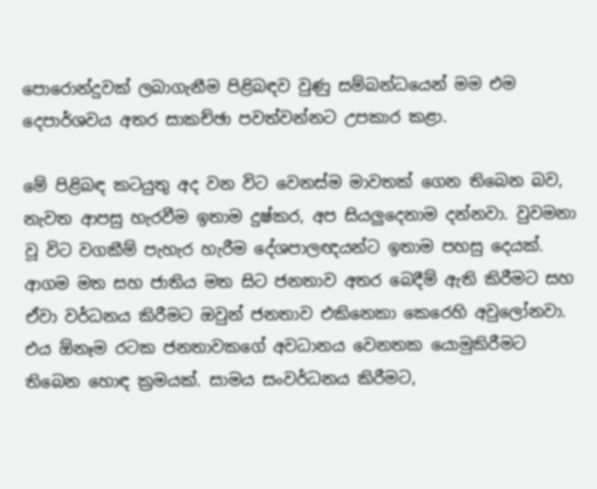පොරොන්දුවක් ලබාගැනීම පිළිබඳව වුණු සම්බන්ධයෙන් මම එම දෙපාර්ශවය අතර සාකච්ඡා පවත්වන්නට උපකාර කළා.

මේ පිළිබඳ කටයුතු අද වන විට වෙනස්ම මාවතක් ගෙන තිබෙන බව, නැවත ආපසු හැරවීම ඉතාම දුෂ්කර, අප සියලුදෙනාම දන්නවා. වුවමනා වූ විට වගකීම් පැහැර හැරීම දේශපාලඥයන්ට ඉතාම පහසු දෙයක්. ආගම මත සහ ජාතිය මත සිට ජනතාව අතර බෙදීම් ඇති කිරීමට සහ ඒවා වර්ධනය කිරීමට ඔවුන් ජනතාව එකිනෙකා කෙරෙහි අවුලෝනවා. එය ඕනෑම රටක ජනතාවකගේ අවධානය වෙනතක යොමුකිරීමට තිබෙන හොඳ ක්‍රමයක්. සාමය සංවර්ධනය කිරීමට,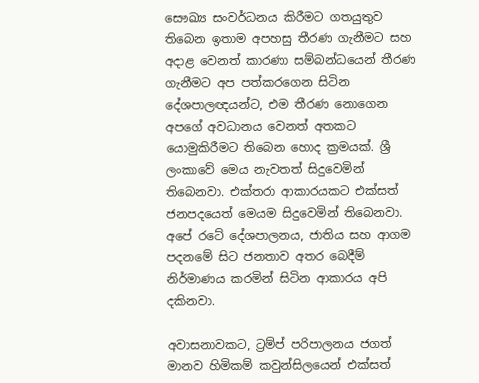සෞඛ්‍ය සංවර්ධනය කිරීමට ගතයුතුව තිබෙන ඉතාම අපහසු තීරණ ගැනීමට සහ අදාළ වෙනත් කාරණා සම්බන්ධයෙන් තීරණ ගැනීමට අප පත්කරගෙන සිටින දේශපාලඥයන්ට, එම තීරණ නොගෙන අපගේ අවධානය වෙනත් අතකට යොමුකිරීමට තිබෙන හොද ක්‍රමයක්. ශ්‍රී ලංකාවේ මෙය නැවතත් සිදුවෙමින් තිබෙනවා. එක්තරා ආකාරයකට එක්සත් ජනපදයෙත් මෙයම සිදුවෙමින් තිබෙනවා. අපේ රටේ දේශපාලනය, ජාතිය සහ ආගම පදනමේ සිට ජනතාව අතර බෙදීම් නිර්මාණය කරමින් සිටින ආකාරය අපි දකිනවා.

අවාසනාවකට, ට්‍රම්ප් පරිපාලනය ජගත් මානව හිමිකම් කවුන්සිලයෙන් එක්සත්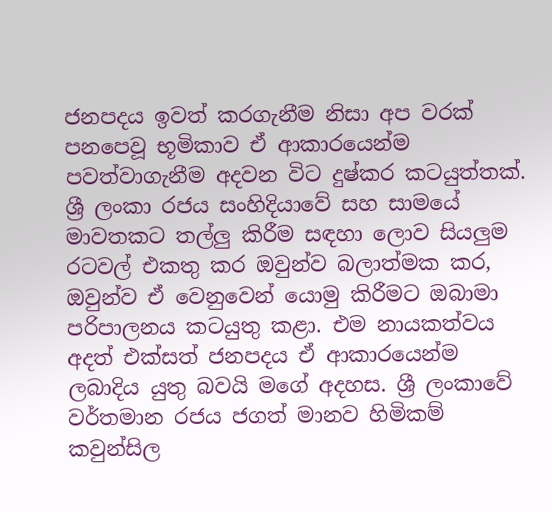ජනපදය ඉවත් කරගැනීම නිසා අප වරක් පනපෙවූ භූමිකාව ඒ ආකාරයෙන්ම පවත්වාගැනීම අදවන විට දුෂ්කර කටයුත්තක්. ශ්‍රී ලංකා රජය සංහිදියාවේ සහ සාමයේ මාවතකට තල්ලු කිරීම සඳහා ලොව සියලුම රටවල් එකතු කර ඔවුන්ව බලාත්මක කර, ඔවුන්ව ඒ වෙනුවෙන් යොමු කිරීමට ඔබාමා පරිපාලනය කටයුතු කළා. එම නායකත්වය අදත් එක්සත් ජනපදය ඒ ආකාරයෙන්ම ලබාදිය යුතු බවයි මගේ අදහස. ශ්‍රී ලංකාවේ වර්තමාන රජය ජගත් මානව හිමිකම් කවුන්සිල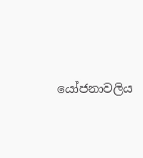යෝජනාවලිය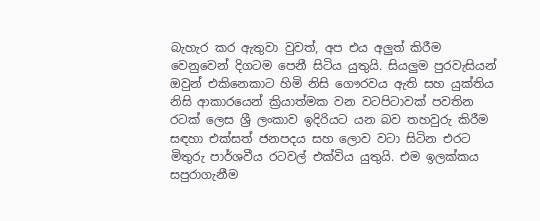බැහැර කර ඇතුවා වුවත්, අප එය අලුත් කිරීම වෙනුවෙන් දිගටම පෙනී සිටිය යුතුයි. සියලුම පුරවැසියන් ඔවුන් එකිනෙකාට හිමි නිසි ගෞරවය ඇති සහ යුක්තිය නිසි ආකාරයෙන් ක්‍රියාත්මක වන වටපිටාවක් පවතින රටක් ලෙස ශ්‍රී ලංකාව ඉදිරියට යන බව තහවුරු කිරීම සඳහා එක්සත් ජනපදය සහ ලොව වටා සිටින එරට මිතුරු පාර්ශවීය රටවල් එක්විය යුතුයි. එම ඉලක්කය සපුරාගැනීම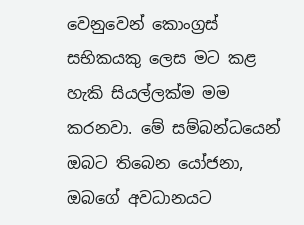වෙනුවෙන් කොංග්‍රස් සභිකයකු ලෙස මට කළ හැකි සියල්ලක්ම මම කරනවා. මේ සම්බන්ධයෙන් ඔබට තිබෙන යෝජනා, ඔබගේ අවධානයට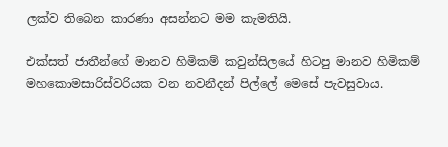ලක්ව තිබෙන කාරණා අසන්නට මම කැමතියි.

එක්සත් ජාතීන්ගේ මානව හිමිකම් කවුන්සිලයේ හිටපු මානව හිමිකම් මහකොමසාරිස්වරියක වන නවනීදන් පිල්ලේ මෙසේ පැවසුවාය.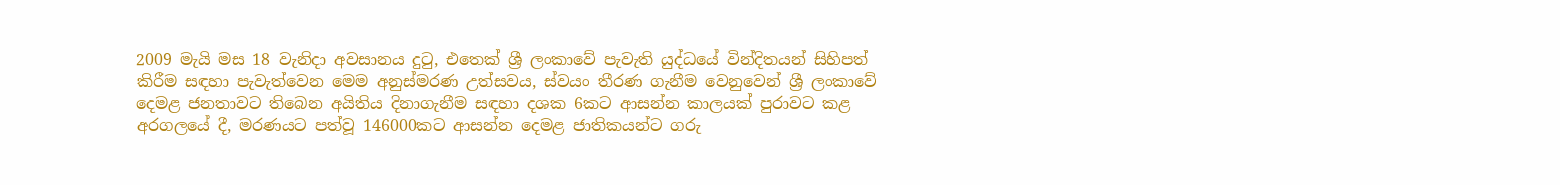2009 මැයි මස 18 වැනිදා අවසානය දුටු, එතෙක් ශ්‍රී ලංකාවේ පැවැති යුද්ධයේ වින්දිතයන් සිහිපත් කිරීම සඳහා පැවැත්වෙන මෙම අනුස්මරණ උත්සවය, ස්වයං තීරණ ගැනීම වෙනුවෙන් ශ්‍රී ලංකාවේ දෙමළ ජනතාවට තිබෙන අයිතිය දිනාගැනීම සඳහා දශක 6කට ආසන්න කාලයක් පුරාවට කළ අරගලයේ දී, මරණයට පත්වූ 146000කට ආසන්න දෙමළ ජාතිකයන්ට ගරු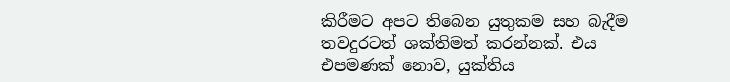කිරීමට අපට තිබෙන යුතුකම සහ බැදීම තවදුරටත් ශක්තිමත් කරන්නක්. එය එපමණක් නොව, යුක්තිය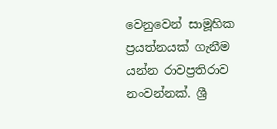වෙනුවෙන් සාමූහික ප්‍රයත්නයක් ගැනීම යන්න රාවප්‍රතිරාව නංවන්නක්. ශ්‍රී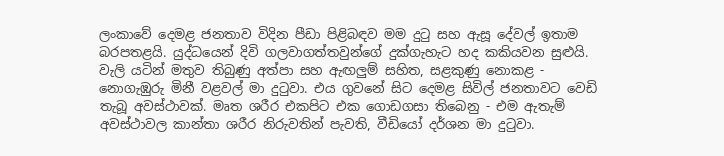ලංකාවේ දෙමළ ජනතාව විදින පීඩා පිළිබඳව මම දුටු සහ ඇසූ දේවල් ඉතාම බරපතළයි. යුද්ධයෙන් දිවි ගලවාගත්තවුන්ගේ දුක්ගැහැට හද කකියවන සුළුයි. වැලි යටින් මතුව තිබුණු අත්පා සහ ඇඟලුම් සහිත, සළකුණු නොකළ - නොගැඹුරු මිනී වළවල් මා දුටුවා. එය ගුවනේ සිට දෙමළ සිවිල් ජනතාවට වෙඩි තැබූ අවස්ථාවක්. මෘත ශරීර එකපිට එක ගොඩගසා තිබෙනු - එම ඇතැම් අවස්ථාවල කාන්තා ශරීර නිරුවතින් පැවති, වීඩියෝ දර්ශන මා දුටුවා.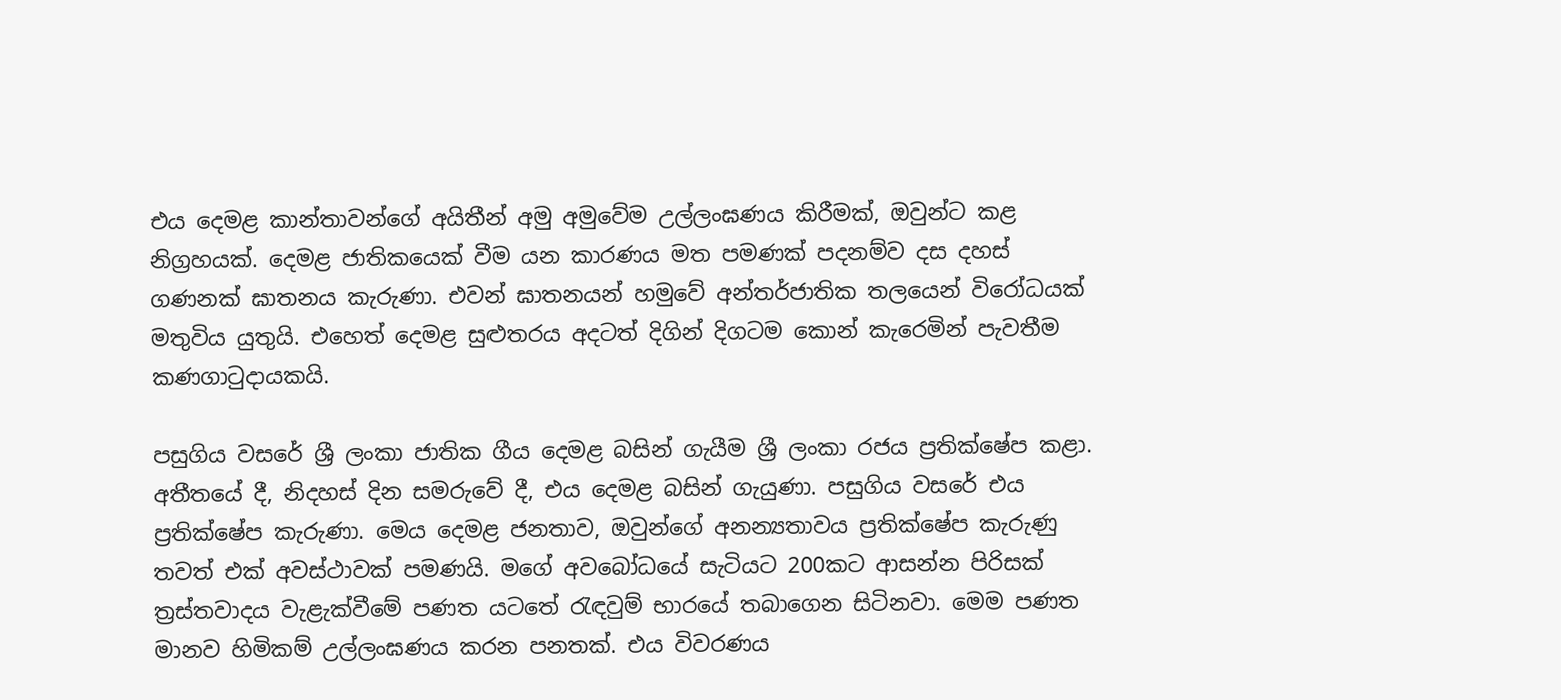එය දෙමළ කාන්තාවන්ගේ අයිතීන් අමු අමුවේම උල්ලංඝණය කිරීමක්, ඔවුන්ට කළ නිග්‍රහයක්. දෙමළ ජාතිකයෙක් වීම යන කාරණය මත පමණක් පදනම්ව දස දහස් ගණනක් ඝාතනය කැරුණා. එවන් ඝාතනයන් හමුවේ අන්තර්ජාතික තලයෙන් විරෝධයක් මතුවිය යුතුයි. එහෙත් දෙමළ සුළුතරය අදටත් දිගින් දිගටම කොන් කැරෙමින් පැවතීම කණගාටුදායකයි.

පසුගිය වසරේ ශ්‍රී ලංකා ජාතික ගීය දෙමළ බසින් ගැයීම ශ්‍රී ලංකා රජය ප්‍රතික්ෂේප කළා. අතීතයේ දී, නිදහස් දින සමරුවේ දී, එය දෙමළ බසින් ගැයුණා. පසුගිය වසරේ එය ප්‍රතික්ෂේප කැරුණා. මෙය දෙමළ ජනතාව, ඔවුන්ගේ අනන්‍යතාවය ප්‍රතික්ෂේප කැරුණු තවත් එක් අවස්ථාවක් පමණයි. මගේ අවබෝධයේ සැටියට 200කට ආසන්න පිරිසක් ත්‍රස්තවාදය වැළැක්වීමේ පණත යටතේ රැඳවුම් භාරයේ තබාගෙන සිටිනවා. මෙම පණත මානව හිමිකම් උල්ලංඝණය කරන පනතක්. එය විවරණය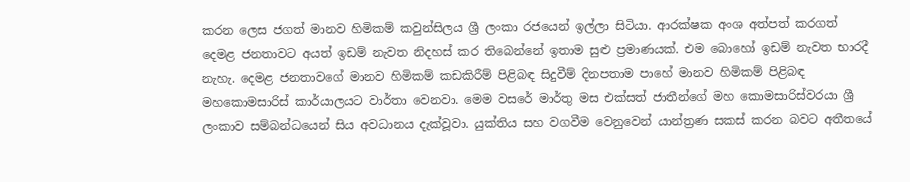කරන ලෙස ජගත් මානව හිමිකම් කවුන්සිලය ශ්‍රී ලංකා රජයෙන් ඉල්ලා සිටියා. ආරක්ෂක අංශ අත්පත් කරගත් දෙමළ ජනතාවට අයත් ඉඩම් නැවත නිදහස් කර තිබෙන්නේ ඉතාම සුළු ප්‍රමාණයක්. එම බොහෝ ඉඩම් නැවත භාරදී නැහැ. දෙමළ ජනතාවගේ මානව හිමිකම් කඩකිරීම් පිළිබඳ සිදුවීම් දිනපතාම පාහේ මානව හිමිකම් පිළිබඳ මහකොමසාරිස් කාර්යාලයට වාර්තා වෙනවා. මෙම වසරේ මාර්තු මස එක්සත් ජාතීන්ගේ මහ කොමසාරිස්වරයා ශ්‍රී ලංකාව සම්බන්ධයෙන් සිය අවධානය දැක්වූවා. යුක්තිය සහ වගවීම වෙනුවෙන් යාන්ත්‍රණ සකස් කරන බවට අතීතයේ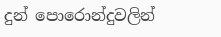දුන් පොරොන්දුවලින්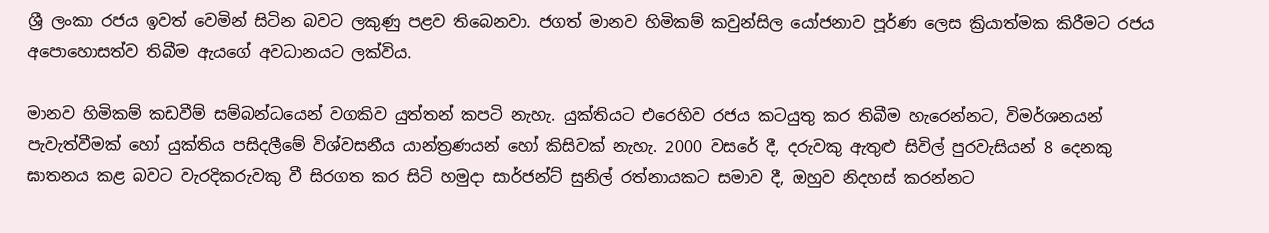ශ්‍රී ලංකා රජය ඉවත් වෙමින් සිටින බවට ලකුණු පළව තිබෙනවා. ජගත් මානව හිමිකම් කවුන්සිල යෝජනාව පූර්ණ ලෙස ක්‍රියාත්මක කිරීමට රජය අපොහොසත්ව තිබීම ඇයගේ අවධානයට ලක්විය.

මානව හිමිකම් කඩවීම් සම්බන්ධයෙන් වගකිව යුත්තන් කපටි නැහැ. යුක්තියට එරෙහිව රජය කටයුතු කර තිබීම හැරෙන්නට, විමර්ශනයන් පැවැත්වීමක් හෝ යුක්තිය පසිදලීමේ විශ්වසනීය යාන්ත්‍රණයන් හෝ කිසිවක් නැහැ. 2000 වසරේ දී, දරුවකු ඇතුළු සිවිල් පුරවැසියන් 8 දෙනකු ඝාතනය කළ බවට වැරදිකරුවකු වී සිරගත කර සිටි හමුදා සාර්ජන්ට් සුනිල් රත්නායකට සමාව දී, ඔහුව නිදහස් කරන්නට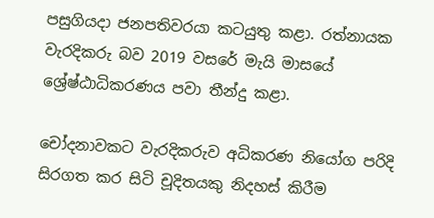පසුගියදා ජනපතිවරයා කටයුතු කළා. රත්නායක වැරදිකරු බව 2019 වසරේ මැයි මාසයේ ශ්‍රේෂ්ඨාධිකරණය පවා තීන්දු කළා.

චෝදනාවකට වැරදිකරුව අධිකරණ නියෝග පරිදි සිරගත කර සිටි චූදිතයකු නිදහස් කිරීම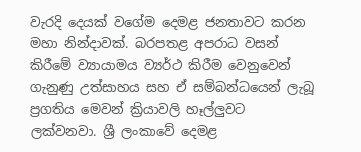වැරදි දෙයක් වගේම දෙමළ ජනතාවට කරන මහා නින්දාවක්. බරපතළ අපරාධ වසන් කිරීමේ ව්‍යායාමය ව්‍යර්ථ කිරීම වෙනුවෙන් ගැනුණු උත්සාහය සහ ඒ සම්බන්ධයෙන් ලැබූ ප්‍රගතිය මෙවන් ක්‍රියාවලි හෑල්ලුවට ලක්වනවා. ශ්‍රී ලංකාවේ දෙමළ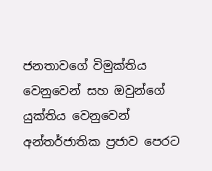ජනතාවගේ විමුක්තිය වෙනුවෙන් සහ ඔවුන්ගේ යුක්තිය වෙනුවෙන් අන්තර්ජාතික ප්‍රජාව පෙරට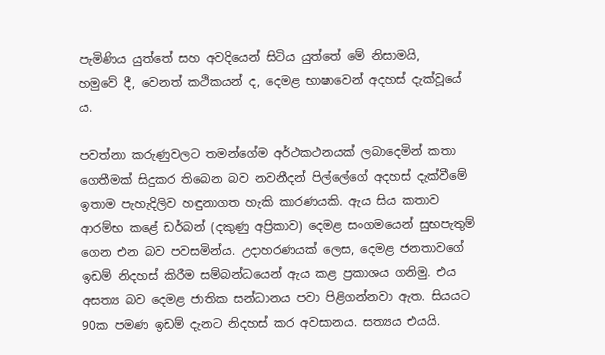පැමිණිය යුත්තේ සහ අවදියෙන් සිටිය යුත්තේ මේ නිසාමයි,
හමුවේ දී, වෙනත් කථිකයන් ද, දෙමළ භාෂාවෙන් අදහස් දැක්වූයේ ය.

පවත්නා කරුණුවලට තමන්ගේම අර්ථකථනයක් ලබාදෙමින් කතා ගෙතීමක් සිදුකර තිබෙන බව නවනීදන් පිල්ලේගේ අදහස් දැක්වීමේ ඉතාම පැහැදිලිව හඳුනාගත හැකි කාරණයකි. ඇය සිය කතාව ආරම්භ කළේ ඩර්බන් (දකුණු අප්‍රිකාව) දෙමළ සංගමයෙන් සුභපැතුම් ගෙන එන බව පවසමින්ය. උදාහරණයක් ලෙස, දෙමළ ජනතාවගේ ඉඩම් නිදහස් කිරීම සම්බන්ධයෙන් ඇය කළ ප්‍රකාශය ගනිමු. එය අසත්‍ය බව දෙමළ ජාතික සන්ධානය පවා පිළිගන්නවා ඇත. සියයට 90ක පමණ ඉඩම් දැනට නිදහස් කර අවසානය. සත්‍යය එයයි.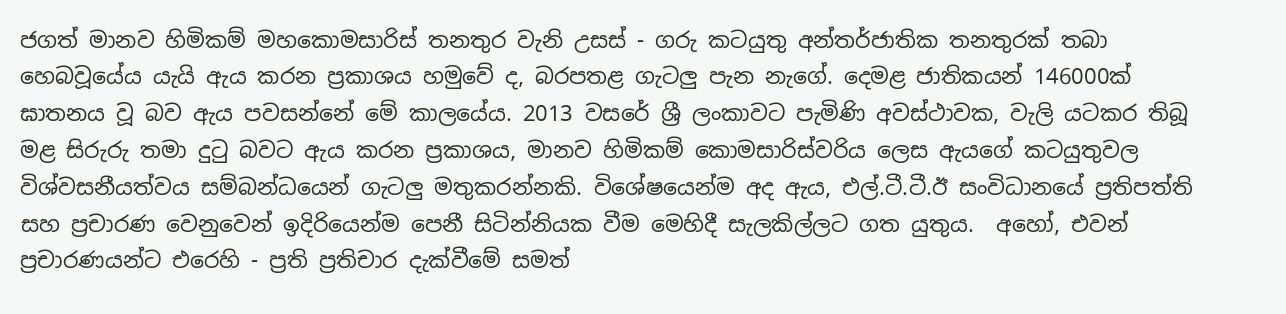ජගත් මානව හිමිකම් මහකොමසාරිස් තනතුර වැනි උසස් - ගරු කටයුතු අන්තර්ජාතික තනතුරක් තබා හෙබවූයේය යැයි ඇය කරන ප්‍රකාශය හමුවේ ද, බරපතළ ගැටලු පැන නැගේ. දෙමළ ජාතිකයන් 146000ක් ඝාතනය වූ බව ඇය පවසන්නේ මේ කාලයේය. 2013 වසරේ ශ්‍රී ලංකාවට පැමිණි අවස්ථාවක, වැලි යටකර තිබූ මළ සිරුරු තමා දුටු බවට ඇය කරන ප්‍රකාශය, මානව හිමිකම් කොමසාරිස්වරිය ලෙස ඇයගේ කටයුතුවල විශ්වසනීයත්වය සම්බන්ධයෙන් ගැටලු මතුකරන්නකි. විශේෂයෙන්ම අද ඇය, එල්.ටී.ටී.ඊ සංවිධානයේ ප්‍රතිපත්ති සහ ප්‍රචාරණ වෙනුවෙන් ඉදිරියෙන්ම පෙනී සිටින්නියක වීම මෙහිදී සැලකිල්ලට ගත යුතුය.  අහෝ, එවන් ප්‍රචාරණයන්ට එරෙහි - ප්‍රති ප්‍රතිචාර දැක්වීමේ සමත්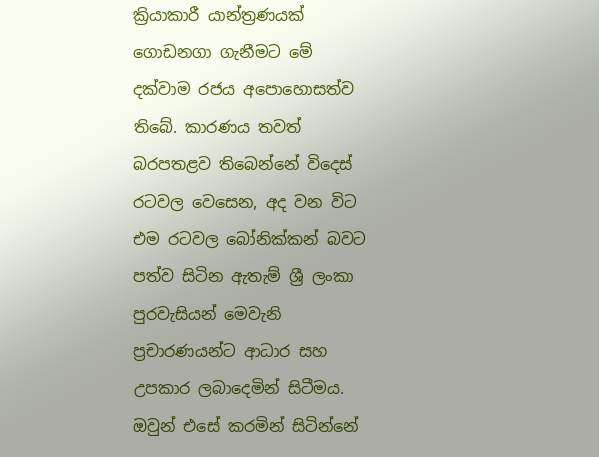ක්‍රියාකාරී යාන්ත්‍රණයක් ගොඩනගා ගැනීමට මේ දක්වාම රජය අපොහොසත්ව තිබේ. කාරණය තවත් බරපතළව තිබෙන්නේ විදෙස් රටවල වෙසෙන, අද වන විට එම රටවල බෝනික්කන් බවට පත්ව සිටින ඇතැම් ශ්‍රී ලංකා පුරවැසියන් මෙවැනි ප්‍රචාරණයන්ට ආධාර සහ උපකාර ලබාදෙමින් සිටීමය. ඔවුන් එසේ කරමින් සිටින්නේ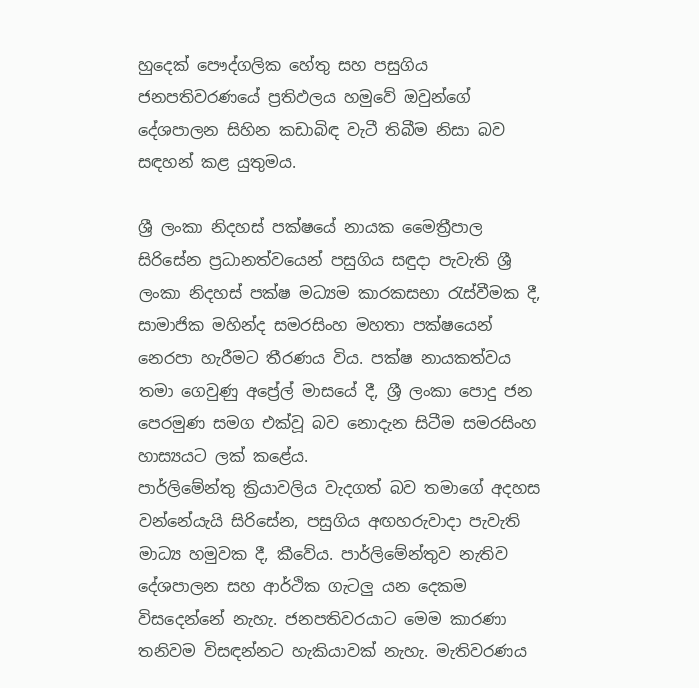හුදෙක් පෞද්ගලික හේතු සහ පසුගිය ජනපතිවරණයේ ප්‍රතිඵලය හමුවේ ඔවුන්ගේ දේශපාලන සිහින කඩාබිඳ වැටී තිබීම නිසා බව සඳහන් කළ යුතුමය.

ශ්‍රී ලංකා නිදහස් පක්ෂයේ නායක මෛත්‍රීපාල සිරිසේන ප්‍රධානත්වයෙන් පසුගිය සඳුදා පැවැති ශ්‍රී ලංකා නිදහස් පක්ෂ මධ්‍යම කාරකසභා රැස්වීමක දී, සාමාජික මහින්ද සමරසිංහ මහතා පක්ෂයෙන් නෙරපා හැරීමට තීරණය විය. පක්ෂ නායකත්වය තමා ගෙවුණු අප්‍රේල් මාසයේ දී, ශ්‍රී ලංකා පොදු ජන පෙරමුණ සමග එක්වූ බව නොදැන සිටීම සමරසිංහ හාස්‍යයට ලක් කළේය.
පාර්ලිමේන්තු ක්‍රියාවලිය වැදගත් බව තමාගේ අදහස වන්නේයැයි සිරිසේන, පසුගිය අඟහරුවාදා පැවැති මාධ්‍ය හමුවක දී, කීවේය. පාර්ලිමේන්තුව නැතිව දේශපාලන සහ ආර්ථික ගැටලු යන දෙකම විසදෙන්නේ නැහැ. ජනපතිවරයාට මෙම කාරණා තනිවම විසඳන්නට හැකියාවක් නැහැ. මැතිවරණය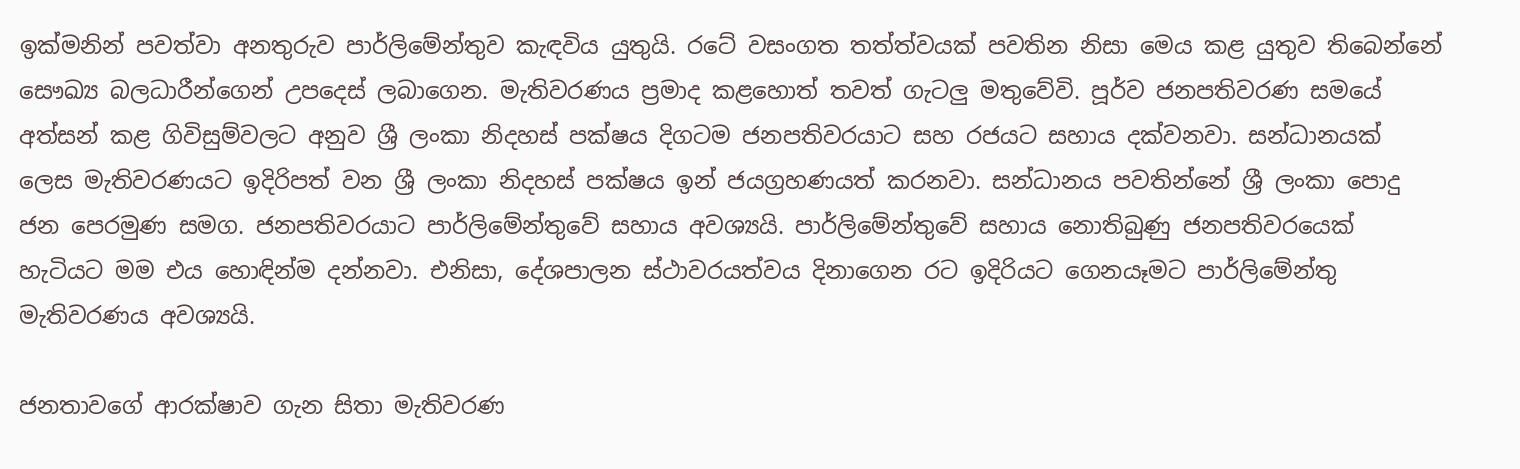ඉක්මනින් පවත්වා අනතුරුව පාර්ලිමේන්තුව කැඳවිය යුතුයි. රටේ වසංගත තත්ත්වයක් පවතින නිසා මෙය කළ යුතුව තිබෙන්නේ සෞඛ්‍ය බලධාරීන්ගෙන් උපදෙස් ලබාගෙන. මැතිවරණය ප්‍රමාද කළහොත් තවත් ගැටලු මතුවේවි. පූර්ව ජනපතිවරණ සමයේ අත්සන් කළ ගිවිසුම්වලට අනුව ශ්‍රී ලංකා නිදහස් පක්ෂය දිගටම ජනපතිවරයාට සහ රජයට සහාය දක්වනවා. සන්ධානයක් ලෙස මැතිවරණයට ඉදිරිපත් වන ශ්‍රී ලංකා නිදහස් පක්ෂය ඉන් ජයග්‍රහණයත් කරනවා. සන්ධානය පවතින්නේ ශ්‍රී ලංකා පොදු ජන පෙරමුණ සමග. ජනපතිවරයාට පාර්ලිමේන්තුවේ සහාය අවශ්‍යයි. පාර්ලිමේන්තුවේ සහාය නොතිබුණු ජනපතිවරයෙක් හැටියට මම එය හොඳින්ම දන්නවා. එනිසා, දේශපාලන ස්ථාවරයත්වය දිනාගෙන රට ඉදිරියට ගෙනයෑමට පාර්ලිමේන්තු මැතිවරණය අවශ්‍යයි.

ජනතාවගේ ආරක්ෂාව ගැන සිතා මැතිවරණ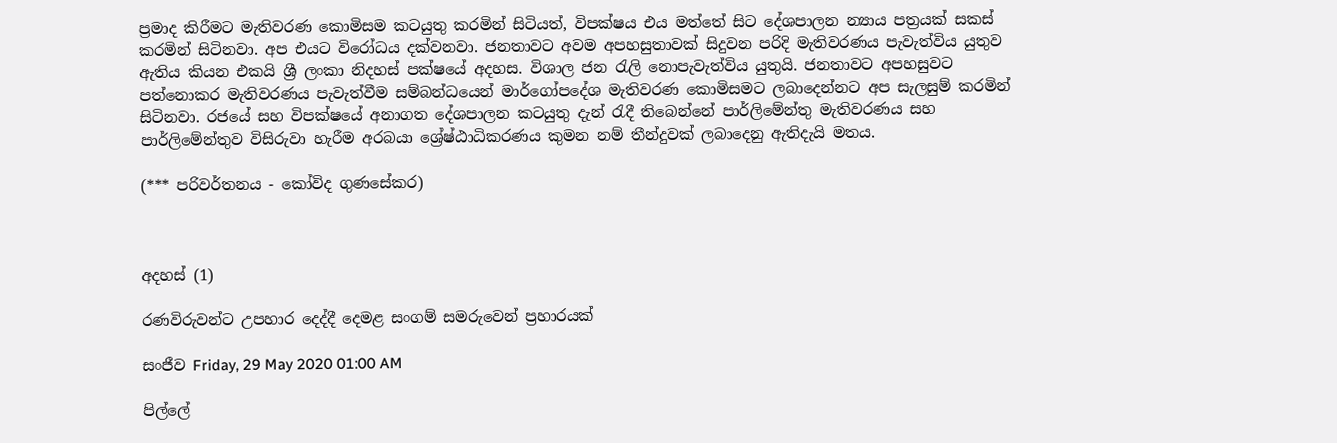ප්‍රමාද කිරීමට මැතිවරණ කොමිසම කටයුතු කරමින් සිටියත්, විපක්ෂය එය මත්තේ සිට දේශපාලන න්‍යාය පත්‍රයක් සකස් කරමින් සිටිනවා. අප එයට විරෝධය දක්වනවා. ජනතාවට අවම අපහසුතාවක් සිදුවන පරිදි මැතිවරණය පැවැත්විය යුතුව ඇතිය කියන එකයි ශ්‍රී ලංකා නිදහස් පක්ෂයේ අදහස. විශාල ජන රැලි නොපැවැත්විය යුතුයි. ජනතාවට අපහසුවට පත්නොකර මැතිවරණය පැවැත්වීම සම්බන්ධයෙන් මාර්ගෝපදේශ මැතිවරණ කොමිසමට ලබාදෙන්නට අප සැලසුම් කරමින් සිටිනවා. රජයේ සහ විපක්ෂයේ අනාගත දේශපාලන කටයුතු දැන් රැදී තිබෙන්නේ පාර්ලිමේන්තු මැතිවරණය සහ පාර්ලිමේන්තුව විසිරුවා හැරීම අරබයා ශ්‍රේෂ්ඨාධිකරණය කුමන නම් තීන්දුවක් ලබාදෙනු ඇතිදැයි මතය.

(*** පරිවර්තනය - කෝවිද ගුණසේකර)



අදහස් (1)

රණවිරුවන්ට උපහාර දෙද්දී දෙමළ සංගම් සමරුවෙන් ප්‍රහාරයක්

සංජීව Friday, 29 May 2020 01:00 AM

පිල්ලේ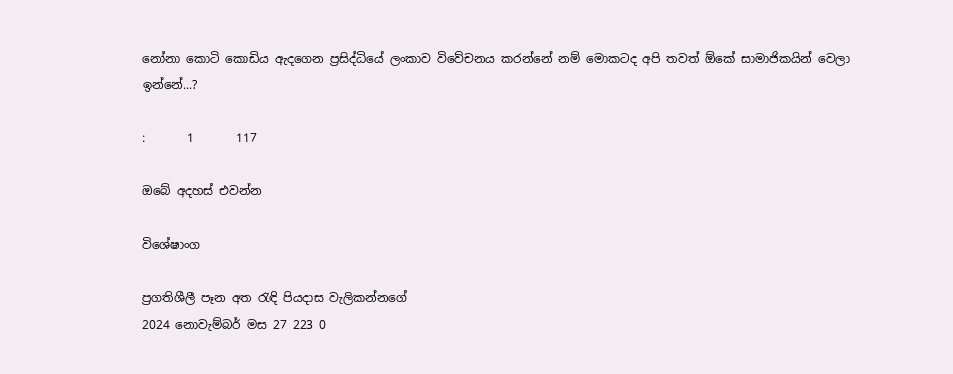නෝනා කොටි කොඩිය ඇදගෙන ප්‍රසිද්ධියේ ලංකාව විවේචනය කරන්නේ නම් මොකටද අපි තවත් ඕකේ සාමාජිකයින් වෙලා ඉන්නේ...?

:       1       117

ඔබේ අදහස් එවන්න

විශේෂාංග

ප්‍රගතිශීලී පෑන අත රැඳි පියදාස වැලිකන්නගේ
2024 නොවැම්බර් මස 27 223 0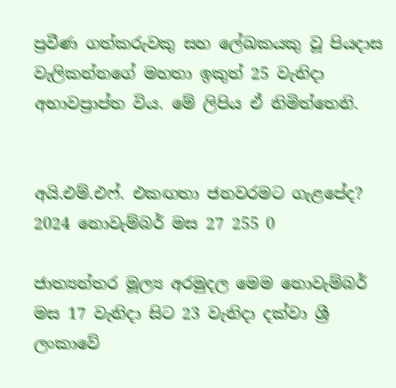ප්‍රවීණ ගත්කරුවකු සහ ලේඛකයකු වූ පියදාස වැලිකන්නගේ මහතා ඉකුත් 25 වැනිදා අභාවප්‍රාප්ත විය. මේ ලිපිය ඒ නිමිත්තෙනි.


අයි.එම්.එෆ්. එකඟතා ජනවරමට ගැළපේද?
2024 නොවැම්බර් මස 27 255 0

ජාත්‍යන්තර මූල්‍ය අරමුදල මෙම නොවැම්බර් මස 17 වැනිදා සිට 23 වැනිදා දක්වා ශ්‍රී ලංකාවේ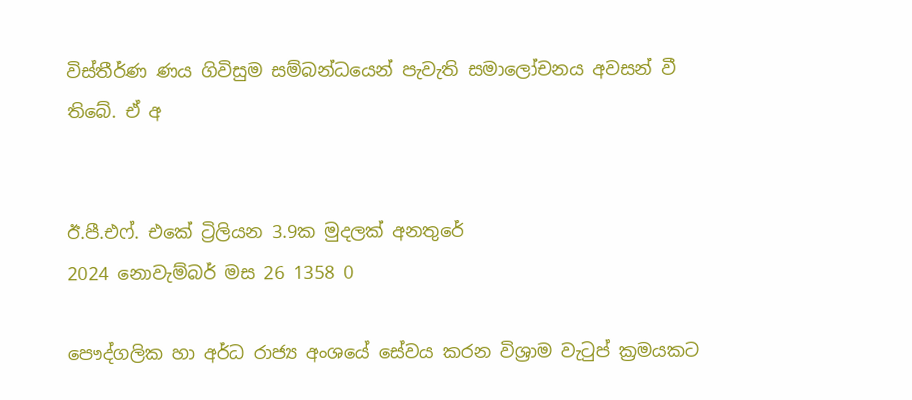විස්තීර්ණ ණය ගිවිසුම සම්බන්ධයෙන් පැවැති සමාලෝචනය අවසන් වී තිබේ. ඒ අ


ඊ.පී.එෆ්. එකේ ට්‍රිලියන 3.9ක මුදලක් අනතුරේ
2024 නොවැම්බර් මස 26 1358 0

පෞද්ගලික හා අර්ධ රාජ්‍ය අංශයේ සේවය කරන විශ්‍රාම වැටුප් ක්‍රමයකට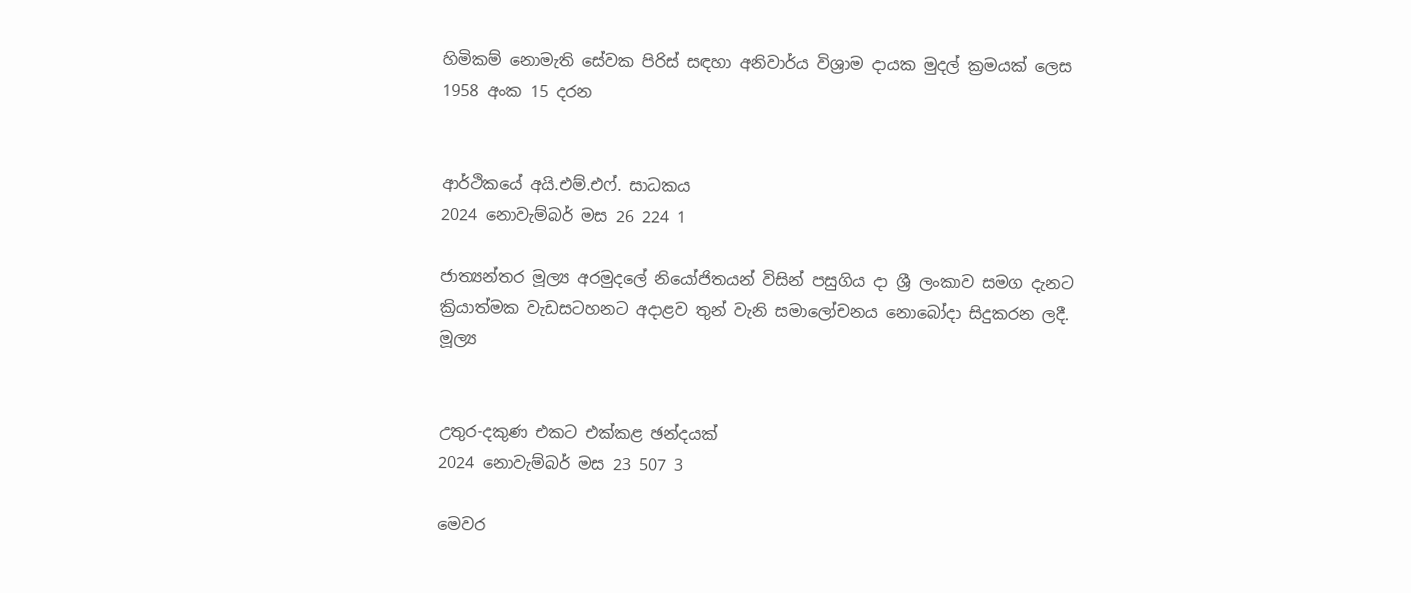හිමිකම් නොමැති සේවක පිරිස් සඳහා අනිවාර්ය විශ්‍රාම දායක මුදල් ක්‍රමයක් ලෙස 1958 අංක 15 දරන


ආර්ථිකයේ අයි.එම්.එෆ්. සාධකය
2024 නොවැම්බර් මස 26 224 1

ජාත්‍යන්තර මූල්‍ය අරමුදලේ නියෝජිතයන් විසින් පසුගිය දා ශ්‍රී ලංකාව සමග දැනට ක්‍රියාත්මක වැඩසටහනට අදාළව තුන් වැනි සමාලෝචනය නොබෝදා සිදුකරන ලදී. මූල්‍ය


උතුර-දකුණ එකට එක්කළ ඡන්දයක්
2024 නොවැම්බර් මස 23 507 3

මෙවර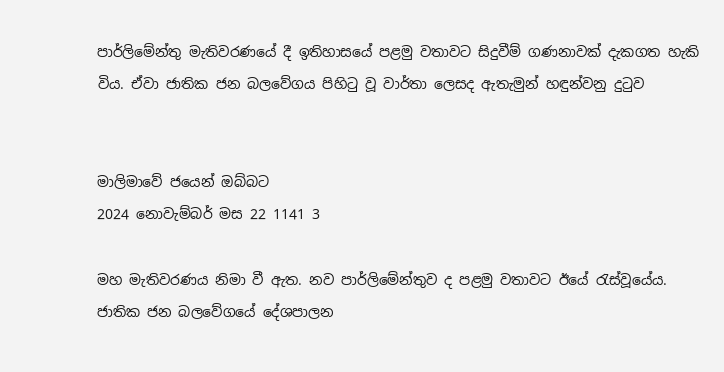පාර්ලිමේන්තු මැතිවරණයේ දී ඉතිහාසයේ පළමු වතාවට සිදුවීම් ගණනාවක් දැකගත හැකි විය. ඒවා ජාතික ජන බලවේගය පිහිටු වූ වාර්තා ලෙසද ඇතැමුන් හඳුන්වනු දුටුව


මාලිමාවේ ජයෙන් ඔබ්බට
2024 නොවැම්බර් මස 22 1141 3

මහ මැතිවරණය නිමා වී ඇත. නව පාර්ලිමේන්තුව ද පළමු වතාවට ඊයේ රැස්වූයේය. ජාතික ජන බලවේගයේ දේශපාලන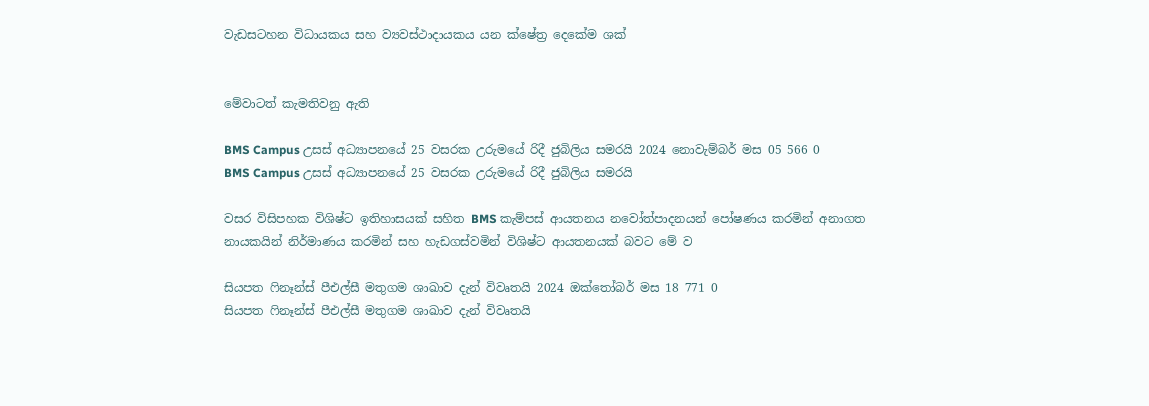වැඩසටහන විධායකය සහ ව්‍යවස්ථාදායකය යන ක්ෂේත්‍ර දෙකේම ශක්


මේවාටත් කැමතිවනු ඇති

BMS Campus උසස් අධ්‍යාපනයේ 25 වසරක උරුමයේ රිදී ජුබිලිය සමරයි 2024 නොවැම්බර් මස 05 566 0
BMS Campus උසස් අධ්‍යාපනයේ 25 වසරක උරුමයේ රිදී ජුබිලිය සමරයි

වසර විසිපහක විශිෂ්ට ඉතිහාසයක් සහිත BMS කැම්පස් ආයතනය නවෝත්පාදනයන් පෝෂණය කරමින් අනාගත නායකයින් නිර්මාණය කරමින් සහ හැඩගස්වමින් විශිෂ්ට ආයතනයක් බවට මේ ව

සියපත ෆිනෑන්ස් පීඑල්සී මතුගම ශාඛාව දැන් විවෘතයි 2024 ඔක්තෝබර් මස 18 771 0
සියපත ෆිනෑන්ස් පීඑල්සී මතුගම ශාඛාව දැන් විවෘතයි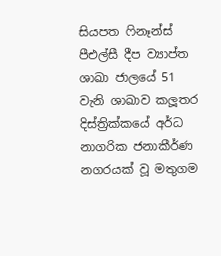සියපත ෆිනෑන්ස් පීඑල්සී දීප ව්‍යාප්ත ශාඛා ජාලයේ 51 වැනි ශාඛාව කලූතර දිස්ත්‍රික්කයේ අර්ධ නාගරික ජනාකීර්ණ නගරයක් වූ මතුගම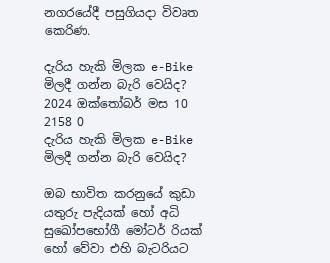නගරයේදී පසුගියදා විවෘත කෙරිණ.

දැරිය හැකි මිලක e-Bike මිලදී ගන්න බැරි වෙයිද? 2024 ඔක්තෝබර් මස 10 2158 0
දැරිය හැකි මිලක e-Bike මිලදී ගන්න බැරි වෙයිද?

ඔබ භාවිත කරනුයේ කුඩා යතුරු පැදියක් හෝ අධි සුඛෝපභෝගී මෝටර් රියක් හෝ වේවා එහි බැටරියට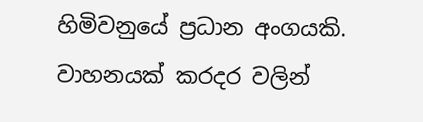හිමිවනුයේ ප්‍රධාන අංගයකි. වාහනයක් කරදර වලින්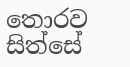තොරව සිත්සේ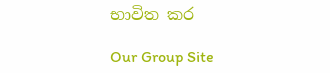භාවිත කර

Our Group Site